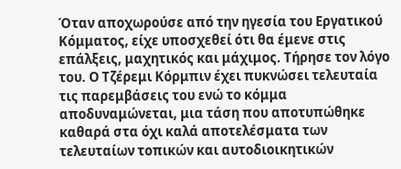Όταν αποχωρούσε από την ηγεσία του Εργατικού Κόμματος, είχε υποσχεθεί ότι θα έμενε στις επάλξεις, μαχητικός και μάχιμος. Τήρησε τον λόγο του. Ο Τζέρεμι Κόρμπιν έχει πυκνώσει τελευταία τις παρεμβάσεις του ενώ το κόμμα αποδυναμώνεται, μια τάση που αποτυπώθηκε καθαρά στα όχι καλά αποτελέσματα των τελευταίων τοπικών και αυτοδιοικητικών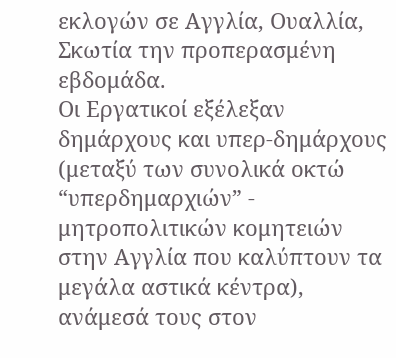εκλογών σε Αγγλία, Ουαλλία, Σκωτία την προπερασμένη εβδομάδα.
Οι Εργατικοί εξέλεξαν δημάρχους και υπερ-δημάρχους (μεταξύ των συνολικά οκτώ “υπερδημαρχιών” - μητροπολιτικών κομητειών στην Αγγλία που καλύπτουν τα μεγάλα αστικά κέντρα), ανάμεσά τους στον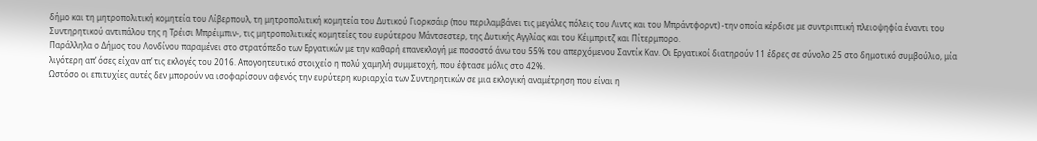δήμο και τη μητροπολιτική κομητεία του Λίβερπουλ, τη μητροπολιτική κομητεία του Δυτικού Γιορκσάιρ (που περιλαμβάνει τις μεγάλες πόλεις του Λιντς και του Μπράντφορντ) -την οποία κέρδισε με συντριπτική πλειοψηφία έναντι του Συντηρητικού αντιπάλου της η Τρέισι Μπρέιμπιν-, τις μητροπολιτικές κομητείες του ευρύτερου Μάντσεστερ, της Δυτικής Αγγλίας και του Κέιμπριτζ και Πίτερμπορο.
Παράλληλα ο Δήμος του Λονδίνου παραμένει στο στρατόπεδο των Εργατικών με την καθαρή επανεκλογή με ποσοστό άνω του 55% του απερχόμενου Σαντίκ Καν. Οι Εργατικοί διατηρούν 11 έδρες σε σύνολο 25 στο δημοτικό συμβούλιο, μία λιγότερη απ’ όσες είχαν απ’ τις εκλογές του 2016. Απογοητευτικό στοιχείο η πολύ χαμηλή συμμετοχή, που έφτασε μόλις στο 42%.
Ωστόσο οι επιτυχίες αυτές δεν μπορούν να ισοφαρίσουν αφενός την ευρύτερη κυριαρχία των Συντηρητικών σε μια εκλογική αναμέτρηση που είναι η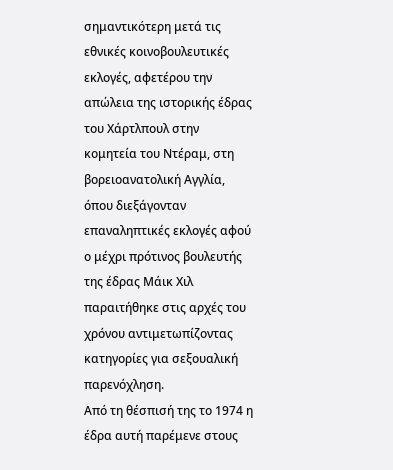σημαντικότερη μετά τις εθνικές κοινοβουλευτικές εκλογές, αφετέρου την απώλεια της ιστορικής έδρας του Χάρτλπουλ στην κομητεία του Ντέραμ, στη βορειοανατολική Αγγλία, όπου διεξάγονταν επαναληπτικές εκλογές αφού ο μέχρι πρότινος βουλευτής της έδρας Μάικ Χιλ παραιτήθηκε στις αρχές του χρόνου αντιμετωπίζοντας κατηγορίες για σεξουαλική παρενόχληση.
Από τη θέσπισή της το 1974 η έδρα αυτή παρέμενε στους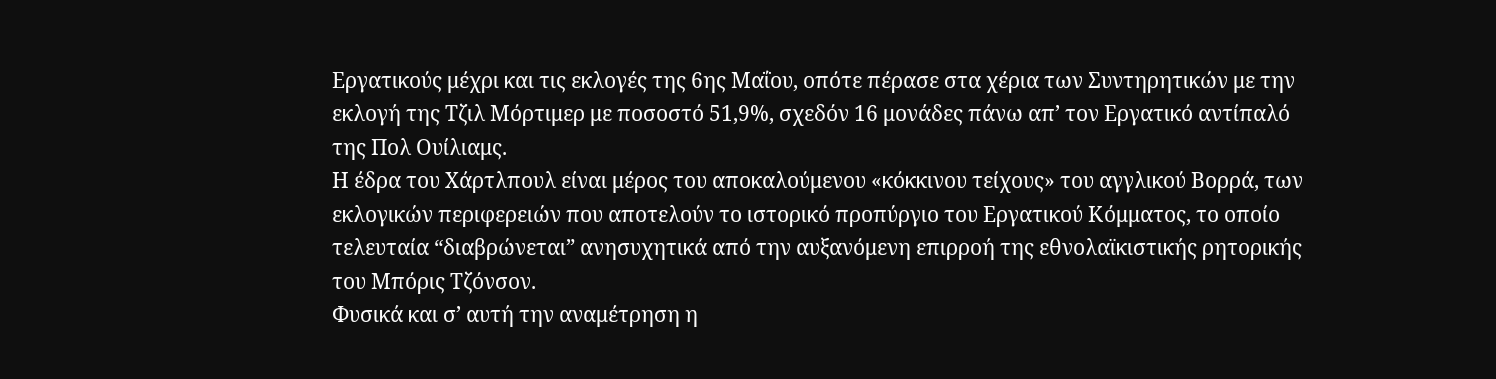Εργατικούς μέχρι και τις εκλογές της 6ης Μαΐου, οπότε πέρασε στα χέρια των Συντηρητικών με την εκλογή της Τζιλ Μόρτιμερ με ποσοστό 51,9%, σχεδόν 16 μονάδες πάνω απ’ τον Εργατικό αντίπαλό της Πολ Ουίλιαμς.
Η έδρα του Χάρτλπουλ είναι μέρος του αποκαλούμενου «κόκκινου τείχους» του αγγλικού Βορρά, των εκλογικών περιφερειών που αποτελούν το ιστορικό προπύργιο του Εργατικού Κόμματος, το οποίο τελευταία “διαβρώνεται” ανησυχητικά από την αυξανόμενη επιρροή της εθνολαϊκιστικής ρητορικής του Μπόρις Τζόνσον.
Φυσικά και σ’ αυτή την αναμέτρηση η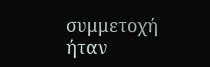συμμετοχή ήταν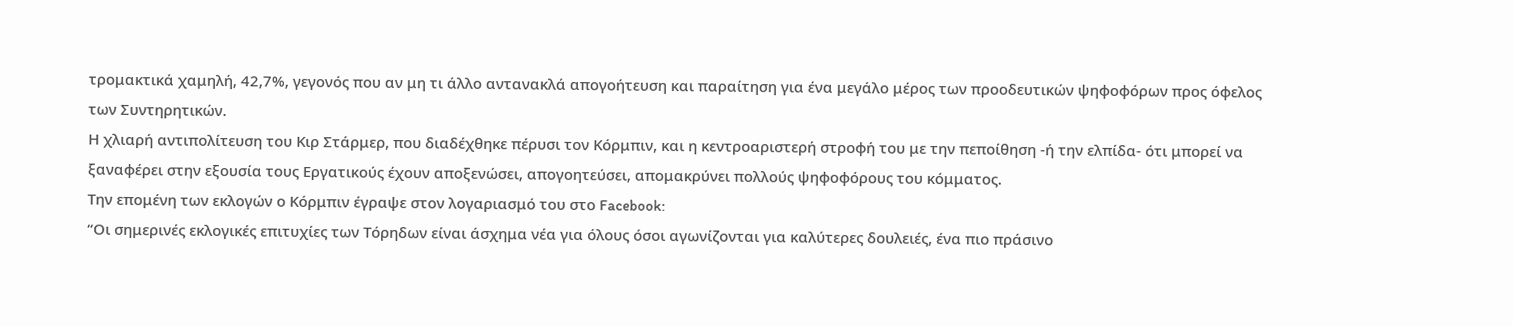τρομακτικά χαμηλή, 42,7%, γεγονός που αν μη τι άλλο αντανακλά απογοήτευση και παραίτηση για ένα μεγάλο μέρος των προοδευτικών ψηφοφόρων προς όφελος των Συντηρητικών.
Η χλιαρή αντιπολίτευση του Κιρ Στάρμερ, που διαδέχθηκε πέρυσι τον Κόρμπιν, και η κεντροαριστερή στροφή του με την πεποίθηση -ή την ελπίδα- ότι μπορεί να ξαναφέρει στην εξουσία τους Εργατικούς έχουν αποξενώσει, απογοητεύσει, απομακρύνει πολλούς ψηφοφόρους του κόμματος.
Την επομένη των εκλογών ο Κόρμπιν έγραψε στον λογαριασμό του στο Facebook:
“Οι σημερινές εκλογικές επιτυχίες των Τόρηδων είναι άσχημα νέα για όλους όσοι αγωνίζονται για καλύτερες δουλειές, ένα πιο πράσινο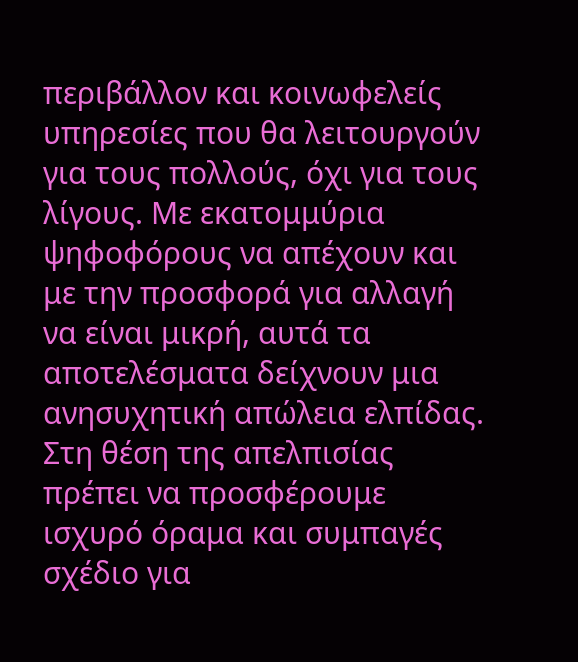περιβάλλον και κοινωφελείς υπηρεσίες που θα λειτουργούν για τους πολλούς, όχι για τους λίγους. Με εκατομμύρια ψηφοφόρους να απέχουν και με την προσφορά για αλλαγή να είναι μικρή, αυτά τα αποτελέσματα δείχνουν μια ανησυχητική απώλεια ελπίδας. Στη θέση της απελπισίας πρέπει να προσφέρουμε ισχυρό όραμα και συμπαγές σχέδιο για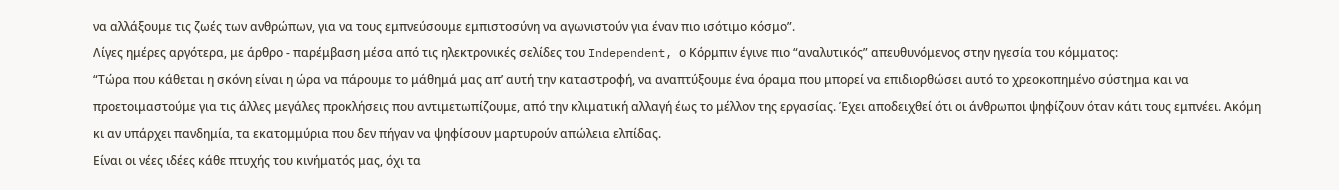να αλλάξουμε τις ζωές των ανθρώπων, για να τους εμπνεύσουμε εμπιστοσύνη να αγωνιστούν για έναν πιο ισότιμο κόσμο”.
Λίγες ημέρες αργότερα, με άρθρο - παρέμβαση μέσα από τις ηλεκτρονικές σελίδες του Independent, ο Κόρμπιν έγινε πιο “αναλυτικός” απευθυνόμενος στην ηγεσία του κόμματος:
“Τώρα που κάθεται η σκόνη είναι η ώρα να πάρουμε το μάθημά μας απ’ αυτή την καταστροφή, να αναπτύξουμε ένα όραμα που μπορεί να επιδιορθώσει αυτό το χρεοκοπημένο σύστημα και να προετοιμαστούμε για τις άλλες μεγάλες προκλήσεις που αντιμετωπίζουμε, από την κλιματική αλλαγή έως το μέλλον της εργασίας. Έχει αποδειχθεί ότι οι άνθρωποι ψηφίζουν όταν κάτι τους εμπνέει. Ακόμη κι αν υπάρχει πανδημία, τα εκατομμύρια που δεν πήγαν να ψηφίσουν μαρτυρούν απώλεια ελπίδας.
Είναι οι νέες ιδέες κάθε πτυχής του κινήματός μας, όχι τα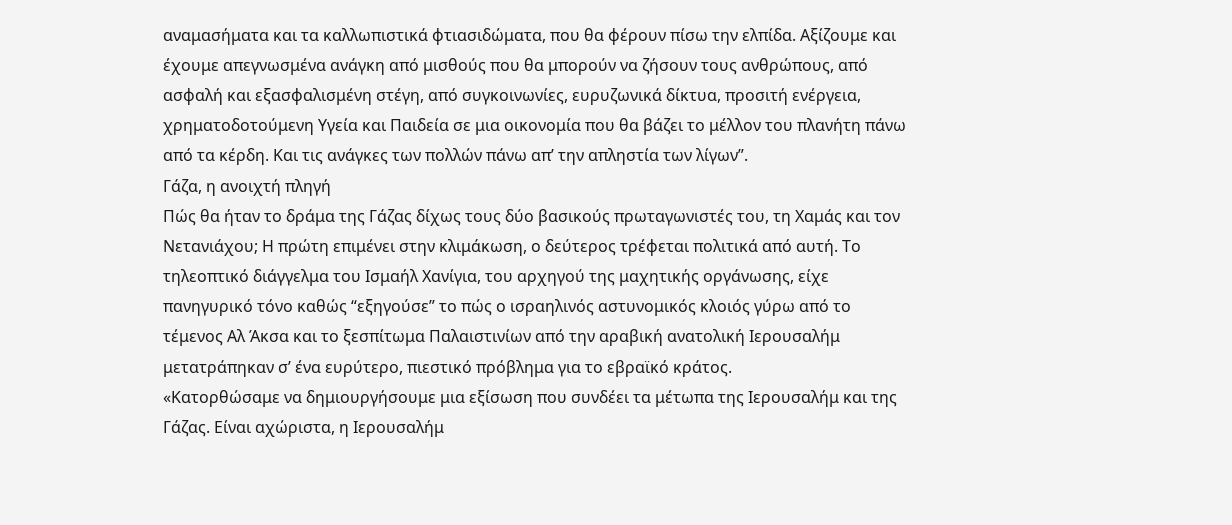αναμασήματα και τα καλλωπιστικά φτιασιδώματα, που θα φέρουν πίσω την ελπίδα. Αξίζουμε και έχουμε απεγνωσμένα ανάγκη από μισθούς που θα μπορούν να ζήσουν τους ανθρώπους, από ασφαλή και εξασφαλισμένη στέγη, από συγκοινωνίες, ευρυζωνικά δίκτυα, προσιτή ενέργεια, χρηματοδοτούμενη Υγεία και Παιδεία σε μια οικονομία που θα βάζει το μέλλον του πλανήτη πάνω από τα κέρδη. Και τις ανάγκες των πολλών πάνω απ’ την απληστία των λίγων”.
Γάζα, η ανοιχτή πληγή
Πώς θα ήταν το δράμα της Γάζας δίχως τους δύο βασικούς πρωταγωνιστές του, τη Χαμάς και τον Νετανιάχου; Η πρώτη επιμένει στην κλιμάκωση, ο δεύτερος τρέφεται πολιτικά από αυτή. Το τηλεοπτικό διάγγελμα του Ισμαήλ Χανίγια, του αρχηγού της μαχητικής οργάνωσης, είχε πανηγυρικό τόνο καθώς “εξηγούσε” το πώς ο ισραηλινός αστυνομικός κλοιός γύρω από το τέμενος Αλ Άκσα και το ξεσπίτωμα Παλαιστινίων από την αραβική ανατολική Ιερουσαλήμ μετατράπηκαν σ’ ένα ευρύτερο, πιεστικό πρόβλημα για το εβραϊκό κράτος.
«Κατορθώσαμε να δημιουργήσουμε μια εξίσωση που συνδέει τα μέτωπα της Ιερουσαλήμ και της Γάζας. Είναι αχώριστα, η Ιερουσαλήμ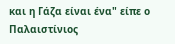και η Γάζα είναι ένα" είπε ο Παλαιστίνιος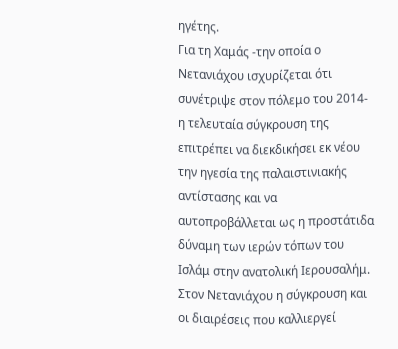ηγέτης.
Για τη Χαμάς -την οποία ο Νετανιάχου ισχυρίζεται ότι συνέτριψε στον πόλεμο του 2014- η τελευταία σύγκρουση της επιτρέπει να διεκδικήσει εκ νέου την ηγεσία της παλαιστινιακής αντίστασης και να αυτοπροβάλλεται ως η προστάτιδα δύναμη των ιερών τόπων του Ισλάμ στην ανατολική Ιερουσαλήμ.
Στον Νετανιάχου η σύγκρουση και οι διαιρέσεις που καλλιεργεί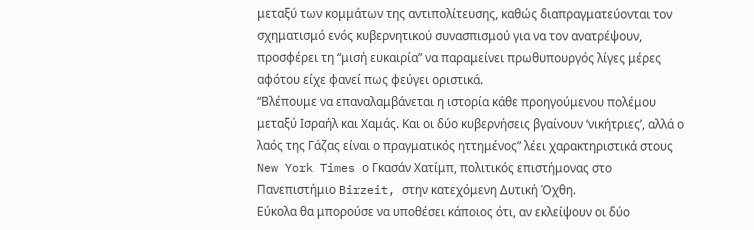μεταξύ των κομμάτων της αντιπολίτευσης, καθώς διαπραγματεύονται τον σχηματισμό ενός κυβερνητικού συνασπισμού για να τον ανατρέψουν, προσφέρει τη “μισή ευκαιρία” να παραμείνει πρωθυπουργός λίγες μέρες αφότου είχε φανεί πως φεύγει οριστικά.
“Βλέπουμε να επαναλαμβάνεται η ιστορία κάθε προηγούμενου πολέμου μεταξύ Ισραήλ και Χαμάς. Και οι δύο κυβερνήσεις βγαίνουν ‘νικήτριες’, αλλά ο λαός της Γάζας είναι ο πραγματικός ηττημένος” λέει χαρακτηριστικά στους New York Times ο Γκασάν Χατίμπ, πολιτικός επιστήμονας στο Πανεπιστήμιο Birzeit, στην κατεχόμενη Δυτική Όχθη.
Εύκολα θα μπορούσε να υποθέσει κάποιος ότι, αν εκλείψουν οι δύο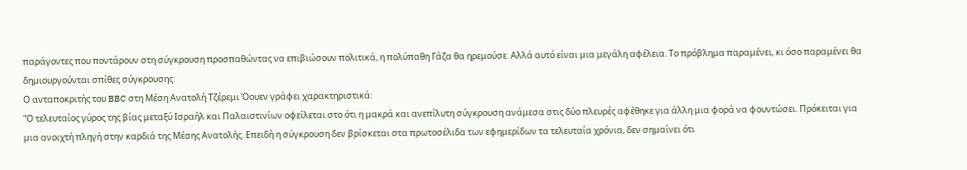παράγοντες που ποντάρουν στη σύγκρουση προσπαθώντας να επιβιώσουν πολιτικά, η πολύπαθη Γάζα θα ηρεμούσε. Αλλά αυτό είναι μια μεγάλη αφέλεια. Το πρόβλημα παραμένει, κι όσο παραμένει θα δημιουργούνται σπίθες σύγκρουσης.
Ο ανταποκριτής του BBC στη Μέση Ανατολή Τζέρεμι Όουεν γράφει χαρακτηριστικά:
“Ο τελευταίος γύρος της βίας μεταξύ Ισραήλ και Παλαιστινίων οφείλεται στο ότι η μακρά και ανεπίλυτη σύγκρουση ανάμεσα στις δύο πλευρές αφέθηκε για άλλη μια φορά να φουντώσει. Πρόκειται για μια ανοιχτή πληγή στην καρδιά της Μέσης Ανατολής. Επειδή η σύγκρουση δεν βρίσκεται στα πρωτοσέλιδα των εφημερίδων τα τελευταία χρόνια, δεν σημαίνει ότι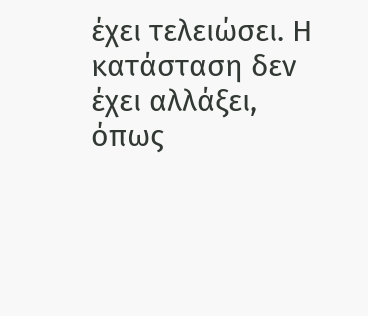έχει τελειώσει. Η κατάσταση δεν έχει αλλάξει, όπως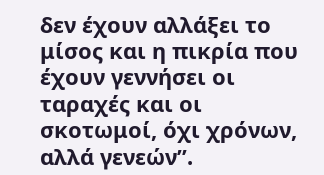δεν έχουν αλλάξει το μίσος και η πικρία που έχουν γεννήσει οι ταραχές και οι σκοτωμοί, όχι χρόνων, αλλά γενεών”.